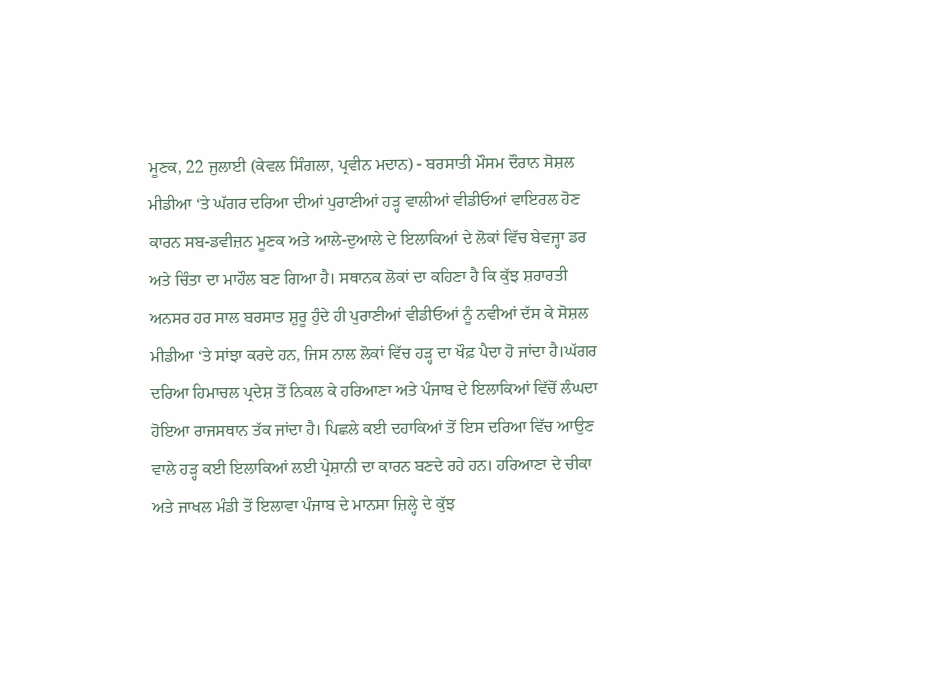ਮੂਣਕ, 22 ਜੁਲਾਈ (ਕੇਵਲ ਸਿੰਗਲਾ, ਪ੍ਰਵੀਨ ਮਦਾਨ) - ਬਰਸਾਤੀ ਮੌਸਮ ਦੌਰਾਨ ਸੋਸ਼ਲ ਮੀਡੀਆ ‘ਤੇ ਘੱਗਰ ਦਰਿਆ ਦੀਆਂ ਪੁਰਾਣੀਆਂ ਹੜ੍ਹ ਵਾਲੀਆਂ ਵੀਡੀਓਆਂ ਵਾਇਰਲ ਹੋਣ ਕਾਰਨ ਸਬ-ਡਵੀਜ਼ਨ ਮੂਣਕ ਅਤੇ ਆਲੇ-ਦੁਆਲੇ ਦੇ ਇਲਾਕਿਆਂ ਦੇ ਲੋਕਾਂ ਵਿੱਚ ਬੇਵਜ੍ਹਾ ਡਰ ਅਤੇ ਚਿੰਤਾ ਦਾ ਮਾਹੌਲ ਬਣ ਗਿਆ ਹੈ। ਸਥਾਨਕ ਲੋਕਾਂ ਦਾ ਕਹਿਣਾ ਹੈ ਕਿ ਕੁੱਝ ਸ਼ਰਾਰਤੀ ਅਨਸਰ ਹਰ ਸਾਲ ਬਰਸਾਤ ਸ਼ੁਰੂ ਹੁੰਦੇ ਹੀ ਪੁਰਾਣੀਆਂ ਵੀਡੀਓਆਂ ਨੂੰ ਨਵੀਆਂ ਦੱਸ ਕੇ ਸੋਸ਼ਲ ਮੀਡੀਆ ‘ਤੇ ਸਾਂਝਾ ਕਰਦੇ ਹਨ, ਜਿਸ ਨਾਲ ਲੋਕਾਂ ਵਿੱਚ ਹੜ੍ਹ ਦਾ ਖੌਫ਼ ਪੈਦਾ ਹੋ ਜਾਂਦਾ ਹੈ।ਘੱਗਰ ਦਰਿਆ ਹਿਮਾਚਲ ਪ੍ਰਦੇਸ਼ ਤੋਂ ਨਿਕਲ ਕੇ ਹਰਿਆਣਾ ਅਤੇ ਪੰਜਾਬ ਦੇ ਇਲਾਕਿਆਂ ਵਿੱਚੋਂ ਲੰਘਦਾ ਹੋਇਆ ਰਾਜਸਥਾਨ ਤੱਕ ਜਾਂਦਾ ਹੈ। ਪਿਛਲੇ ਕਈ ਦਹਾਕਿਆਂ ਤੋਂ ਇਸ ਦਰਿਆ ਵਿੱਚ ਆਉਣ ਵਾਲੇ ਹੜ੍ਹ ਕਈ ਇਲਾਕਿਆਂ ਲਈ ਪ੍ਰੇਸ਼ਾਨੀ ਦਾ ਕਾਰਨ ਬਣਦੇ ਰਹੇ ਹਨ। ਹਰਿਆਣਾ ਦੇ ਚੀਕਾ ਅਤੇ ਜਾਖਲ ਮੰਡੀ ਤੋਂ ਇਲਾਵਾ ਪੰਜਾਬ ਦੇ ਮਾਨਸਾ ਜ਼ਿਲ੍ਹੇ ਦੇ ਕੁੱਝ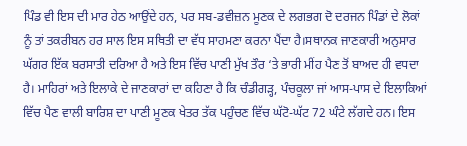ਪਿੰਡ ਵੀ ਇਸ ਦੀ ਮਾਰ ਹੇਠ ਆਉਂਦੇ ਹਨ, ਪਰ ਸਬ-ਡਵੀਜ਼ਨ ਮੂਣਕ ਦੇ ਲਗਭਗ ਦੋ ਦਰਜਨ ਪਿੰਡਾਂ ਦੇ ਲੋਕਾਂ ਨੂੰ ਤਾਂ ਤਕਰੀਬਨ ਹਰ ਸਾਲ ਇਸ ਸਥਿਤੀ ਦਾ ਵੱਧ ਸਾਹਮਣਾ ਕਰਨਾ ਪੈਂਦਾ ਹੈ।ਸਥਾਨਕ ਜਾਣਕਾਰੀ ਅਨੁਸਾਰ ਘੱਗਰ ਇੱਕ ਬਰਸਾਤੀ ਦਰਿਆ ਹੈ ਅਤੇ ਇਸ ਵਿੱਚ ਪਾਣੀ ਮੁੱਖ ਤੌਰ ‘ਤੇ ਭਾਰੀ ਮੀਂਹ ਪੈਣ ਤੋਂ ਬਾਅਦ ਹੀ ਵਧਦਾ ਹੈ। ਮਾਹਿਰਾਂ ਅਤੇ ਇਲਾਕੇ ਦੇ ਜਾਣਕਾਰਾਂ ਦਾ ਕਹਿਣਾ ਹੈ ਕਿ ਚੰਡੀਗੜ੍ਹ, ਪੰਚਕੂਲਾ ਜਾਂ ਆਸ-ਪਾਸ ਦੇ ਇਲਾਕਿਆਂ ਵਿੱਚ ਪੈਣ ਵਾਲੀ ਬਾਰਿਸ਼ ਦਾ ਪਾਣੀ ਮੂਣਕ ਖੇਤਰ ਤੱਕ ਪਹੁੰਚਣ ਵਿੱਚ ਘੱਟੋ-ਘੱਟ 72 ਘੰਟੇ ਲੱਗਦੇ ਹਨ। ਇਸ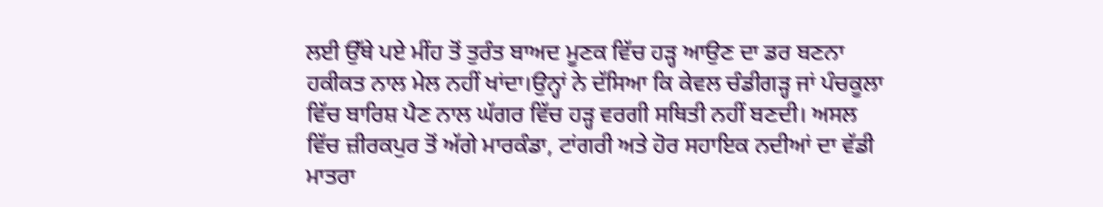ਲਈ ਉੱਥੇ ਪਏ ਮੀਂਹ ਤੋਂ ਤੁਰੰਤ ਬਾਅਦ ਮੂਣਕ ਵਿੱਚ ਹੜ੍ਹ ਆਉਣ ਦਾ ਡਰ ਬਣਨਾ ਹਕੀਕਤ ਨਾਲ ਮੇਲ ਨਹੀਂ ਖਾਂਦਾ।ਉਨ੍ਹਾਂ ਨੇ ਦੱਸਿਆ ਕਿ ਕੇਵਲ ਚੰਡੀਗੜ੍ਹ ਜਾਂ ਪੰਚਕੂਲਾ ਵਿੱਚ ਬਾਰਿਸ਼ ਪੈਣ ਨਾਲ ਘੱਗਰ ਵਿੱਚ ਹੜ੍ਹ ਵਰਗੀ ਸਥਿਤੀ ਨਹੀਂ ਬਣਦੀ। ਅਸਲ ਵਿੱਚ ਜ਼ੀਰਕਪੁਰ ਤੋਂ ਅੱਗੇ ਮਾਰਕੰਡਾ, ਟਾਂਗਰੀ ਅਤੇ ਹੋਰ ਸਹਾਇਕ ਨਦੀਆਂ ਦਾ ਵੱਡੀ ਮਾਤਰਾ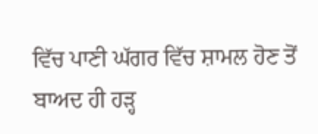ਵਿੱਚ ਪਾਣੀ ਘੱਗਰ ਵਿੱਚ ਸ਼ਾਮਲ ਹੋਣ ਤੋਂ ਬਾਅਦ ਹੀ ਹੜ੍ਹ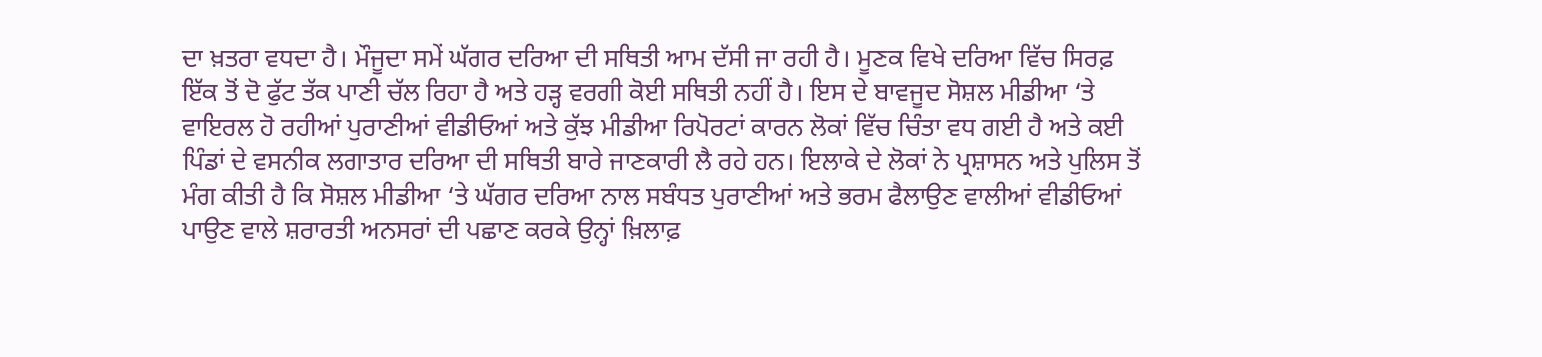ਦਾ ਖ਼ਤਰਾ ਵਧਦਾ ਹੈ। ਮੌਜੂਦਾ ਸਮੇਂ ਘੱਗਰ ਦਰਿਆ ਦੀ ਸਥਿਤੀ ਆਮ ਦੱਸੀ ਜਾ ਰਹੀ ਹੈ। ਮੂਣਕ ਵਿਖੇ ਦਰਿਆ ਵਿੱਚ ਸਿਰਫ਼ ਇੱਕ ਤੋਂ ਦੋ ਫੁੱਟ ਤੱਕ ਪਾਣੀ ਚੱਲ ਰਿਹਾ ਹੈ ਅਤੇ ਹੜ੍ਹ ਵਰਗੀ ਕੋਈ ਸਥਿਤੀ ਨਹੀਂ ਹੈ। ਇਸ ਦੇ ਬਾਵਜੂਦ ਸੋਸ਼ਲ ਮੀਡੀਆ ‘ਤੇ ਵਾਇਰਲ ਹੋ ਰਹੀਆਂ ਪੁਰਾਣੀਆਂ ਵੀਡੀਓਆਂ ਅਤੇ ਕੁੱਝ ਮੀਡੀਆ ਰਿਪੋਰਟਾਂ ਕਾਰਨ ਲੋਕਾਂ ਵਿੱਚ ਚਿੰਤਾ ਵਧ ਗਈ ਹੈ ਅਤੇ ਕਈ ਪਿੰਡਾਂ ਦੇ ਵਸਨੀਕ ਲਗਾਤਾਰ ਦਰਿਆ ਦੀ ਸਥਿਤੀ ਬਾਰੇ ਜਾਣਕਾਰੀ ਲੈ ਰਹੇ ਹਨ। ਇਲਾਕੇ ਦੇ ਲੋਕਾਂ ਨੇ ਪ੍ਰਸ਼ਾਸਨ ਅਤੇ ਪੁਲਿਸ ਤੋਂ ਮੰਗ ਕੀਤੀ ਹੈ ਕਿ ਸੋਸ਼ਲ ਮੀਡੀਆ ‘ਤੇ ਘੱਗਰ ਦਰਿਆ ਨਾਲ ਸਬੰਧਤ ਪੁਰਾਣੀਆਂ ਅਤੇ ਭਰਮ ਫੈਲਾਉਣ ਵਾਲੀਆਂ ਵੀਡੀਓਆਂ ਪਾਉਣ ਵਾਲੇ ਸ਼ਰਾਰਤੀ ਅਨਸਰਾਂ ਦੀ ਪਛਾਣ ਕਰਕੇ ਉਨ੍ਹਾਂ ਖ਼ਿਲਾਫ਼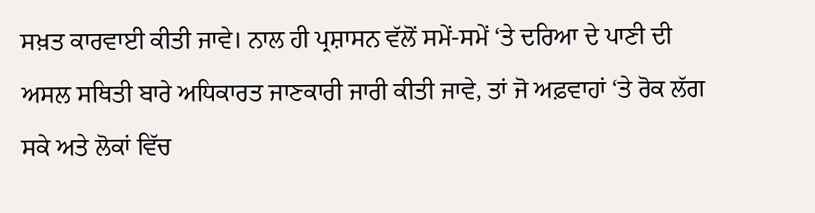ਸਖ਼ਤ ਕਾਰਵਾਈ ਕੀਤੀ ਜਾਵੇ। ਨਾਲ ਹੀ ਪ੍ਰਸ਼ਾਸਨ ਵੱਲੋਂ ਸਮੇਂ-ਸਮੇਂ ‘ਤੇ ਦਰਿਆ ਦੇ ਪਾਣੀ ਦੀ ਅਸਲ ਸਥਿਤੀ ਬਾਰੇ ਅਧਿਕਾਰਤ ਜਾਣਕਾਰੀ ਜਾਰੀ ਕੀਤੀ ਜਾਵੇ, ਤਾਂ ਜੋ ਅਫ਼ਵਾਹਾਂ ‘ਤੇ ਰੋਕ ਲੱਗ ਸਕੇ ਅਤੇ ਲੋਕਾਂ ਵਿੱਚ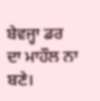ਬੇਵਜ੍ਹਾ ਡਰ ਦਾ ਮਾਹੌਲ ਨਾ ਬਣੇ।